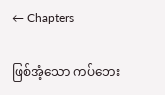← Chapters

ဖြစ်အံ့သော ကပ်ဘေး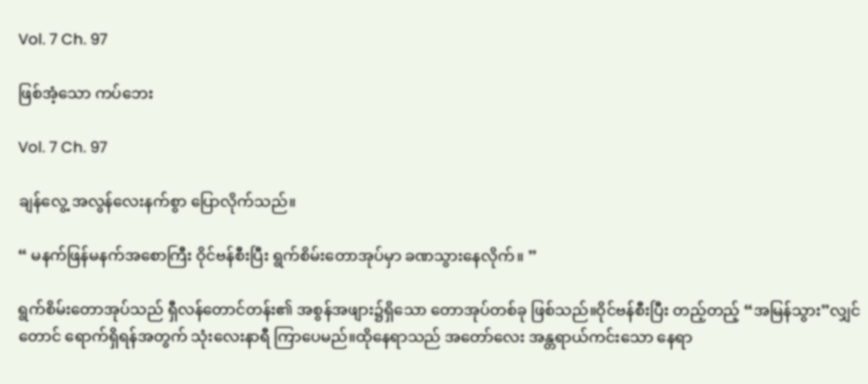Vol. 7 Ch. 97

ဖြစ်အံ့သော ကပ်ဘေး

Vol. 7 Ch. 97

ချန်လွေ့ အလွန်လေးနက်စွာ ပြောလိုက်သည်။

“ မနက်ဖြန်မနက်အစောကြီး ဝိုင်ဗန်စီးပြီး ရွက်စိမ်းတောအုပ်မှာ ခဏသွား‌နေလိုက်။ ”

ရွက်စိမ်းတောအုပ်သည် ရှီလန်တောင်တန်း၏ အစွန်အဖျား၌ရှိသော တောအုပ်တစ်ခု ဖြစ်သည်။ဝိုင်ဗန်စီးပြီး တည့်တည့် “အမြန်သွား”လျှင်တောင် ရောက်ရှိရန်အတွက် သုံးလေးနာရီ ကြာပေမည်။ထိုနေရာသည် အတော်လေး အန္တရာယ်ကင်းသော နေရာ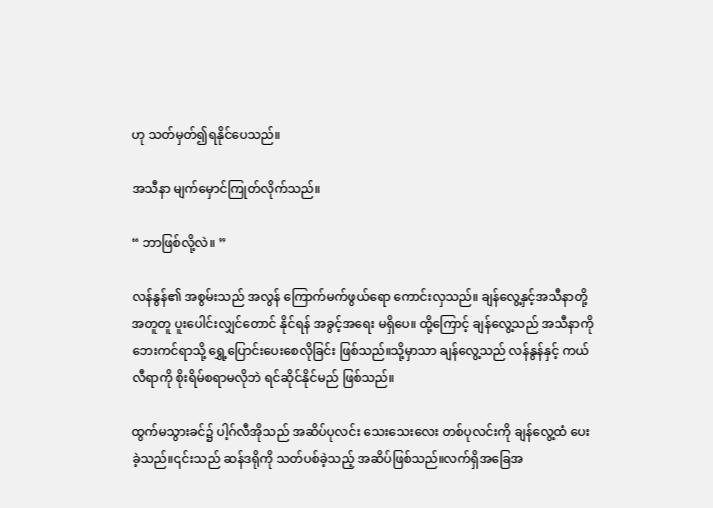ဟု သတ်မှတ်၍ရနိုင်ပေသည်။

အသီနာ မျက်မှောင်ကြုတ်လိုက်သည်။

“ ဘာဖြစ်လို့လဲ။ ”

လန်နွန်၏ အစွမ်းသည် အလွန် ကြောက်မက်ဖွယ်ရော ကောင်းလှသည်။ ချန်လွေ့နှင့်အသီနာတို့ အတူတူ ပူးပေါင်းလျှင်တောင် နိုင်ရန် အခွင့်အရေး မရှိပေ။ ထို့ကြောင့် ချန်လွေ့သည် အသီနာကို ဘေးကင်ရာသို့ ရွှေ့ပြောင်းပေးစေလိုခြင်း ဖြစ်သည်။သို့မှာသာ ချန်လွေ့သည် လန်နွန်နှင့် ကယ်လီရာကို စိုးရိမ်စရာမလိုဘဲ ရင်ဆိုင်နိုင်မည် ဖြစ်သည်။

ထွက်မသွားခင်၌ ပါ့ဂ်လီအိုသည် အဆိပ်ပုလင်း သေးသေးလေး တစ်ပုလင်းကို ချန်လွေ့ထံ ပေးခဲ့သည်။၎င်းသည် ဆန်ဒရိုကို သတ်ပစ်ခဲ့သည့် အဆိပ်ဖြစ်သည်။လက်ရှိအခြေအ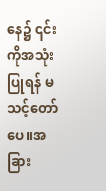နေ၌ ၎င်းကိုအသုံးပြုရန် မသင့်တော်ပေ။အခြား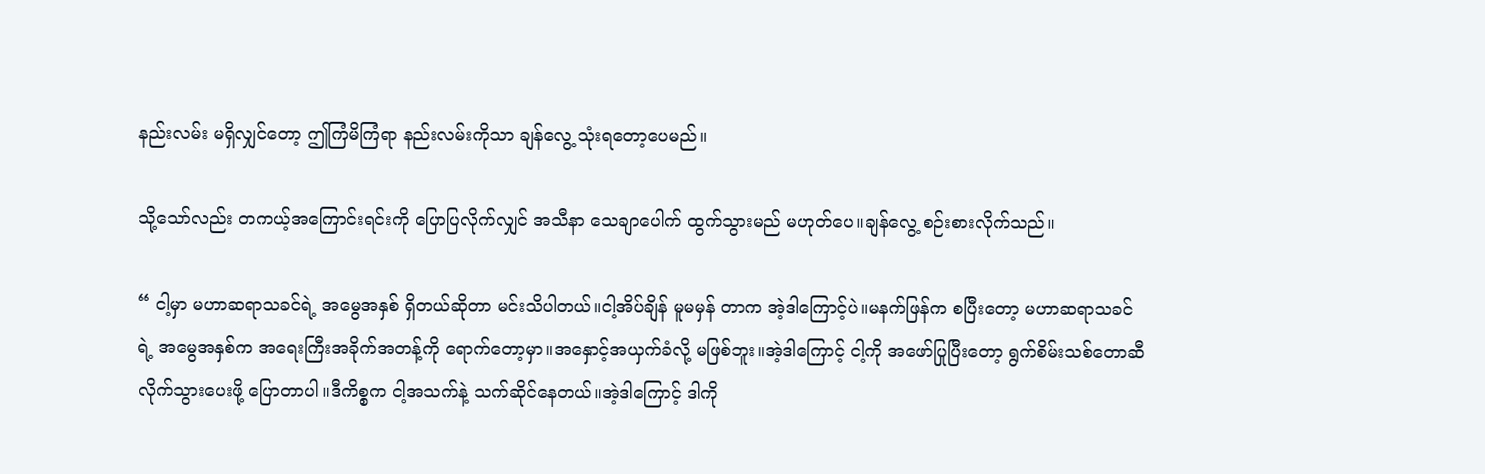နည်းလမ်း မရှိလျှင်တော့ ဤကြံမိကြံရာ နည်းလမ်းကိုသာ ချန်လွေ့ သုံးရတော့ပေမည်။

သို့သော်လည်း တကယ့်အကြောင်းရင်းကို ပြောပြလိုက်လျှင် အသီနာ သေချာပေါက် ထွက်သွားမည် မဟုတ်ပေ။ချန်လွေ့ စဉ်းစားလိုက်သည်။

“ ငါ့မှာ မဟာဆရာသခင်ရဲ့ အမွေအနှစ် ရှိတယ်ဆိုတာ မင်းသိပါတယ်။ငါ့အိပ်ချိန် မူမမှန် တာက အဲ့ဒါကြောင့်ပဲ။မနက်ဖြန်က စပြီးတော့ မဟာဆရာသခင်ရဲ့ အမွေအနှစ်က အရေးကြီးအခိုက်အတန့်ကို ရောက်တော့မှာ။အနှောင့်အယှက်ခံလို့ မဖြစ်ဘူး။အဲ့ဒါကြောင့် ငါ့ကို အဖော်ပြုပြီးတော့ ရွက်စိမ်း‌သစ်တောဆီ လိုက်သွားပေးဖို့ ပြောတာပါ။ဒီကိစ္စက ငါ့အသက်နဲ့ သက်ဆိုင်နေတယ်။အဲ့ဒါကြောင့် ဒါကို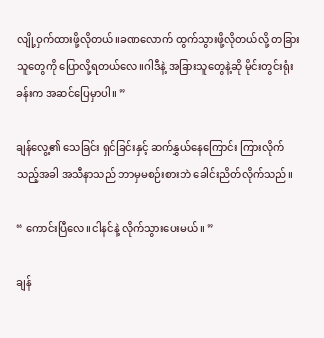လျို့ဝှက်ထားဖို့လိုတယ်။ခဏလောက် ထွက်သွားဖို့လိုတယ်လို့ တခြားသူတွေကို ပြောလို့ရတယ်လေ။ဂါဒီနဲ့ အခြားသူတွေနဲ့ဆို မိုင်းတွင်းရုံးခန်းက အဆင်ပြေမှာပါ။ ”

ချန်လွေ့၏ သေခြင်း ရှင်ခြင်းနှင့် ဆက်နွှယ်နေကြောင်း ကြားလိုက်သည့်အခါ အသီနာသည် ဘာမှမစဉ်းစားဘဲ ခေါင်းညိတ်လိုက်သည်။

“ ကောင်းပြီလေ။ငါနင်နဲ့ လိုက်သွားပေးမယ်။ ”

ချန်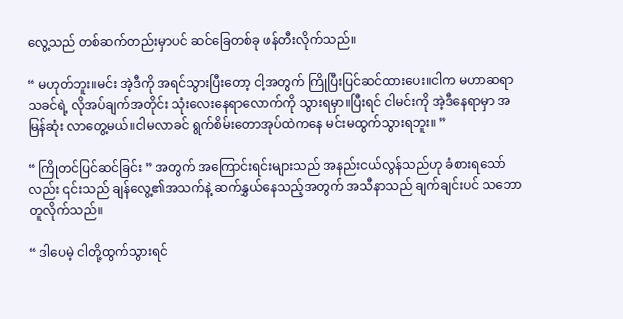လွေ့သည် တစ်ဆက်တည်းမှာပင် ဆင်ခြေတစ်ခု ဖန်တီးလိုက်သည်။

“ မဟုတ်ဘူး။မင်း အဲ့ဒီကို အရင်သွားပြီးတော့ ငါ့အတွက် ကြိုပြီးပြင်ဆင်ထားပေး။ငါက မဟာဆရာသခင်ရဲ့ လိုအပ်ချက်အတိုင်း သုံးလေးနေရာလောက်ကို သွားရမှာ။ပြီးရင် ငါမင်းကို အဲ့ဒီနေရာမှာ အမြန်ဆုံး လာတွေ့မယ်။ငါမလာခင် ရွက်စိမ်းတောအုပ်ထဲကနေ မင်းမထွက်သွားရဘူး။ ”

“ ကြိုတင်ပြင်ဆင်ခြင်း ” အတွက် ‌အကြောင်းရင်းများသည် အနည်းငယ်လွန်သည်ဟု ခံစားရသော်လည်း ၎င်းသည် ချန်လွေ့၏အသက်နဲ့ ဆက်နွှယ်နေသည့်အတွက် အသီနာသည် ချက်ချင်းပင် သဘောတူလိုက်သည်။

“ ဒါပေမဲ့ ငါတို့ထွက်သွားရင်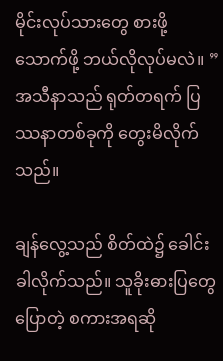မိုင်းလုပ်သားတွေ စားဖို့သောက်ဖို့ ဘယ်လိုလုပ်မလဲ။ ” အသီနာသည် ရုတ်တရက် ပြဿနာတစ်ခုကို တွေးမိလိုက်သည်။

ချန်လွေ့သည် စိတ်ထဲ၌ ခေါင်းခါလိုက်သည်။ သူခိုးဓားပြတွေပြောတဲ့ စကားအရဆို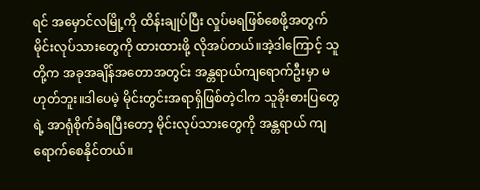ရင် အမှောင်လမြို့ကို ထိန်းချုပ်ပြီး လှုပ်မရဖြစ်စေဖို့အတွက် မိုင်းလုပ်သားတွေကို ထားထားဖို့ လိုအပ်တယ်။အဲ့ဒါကြောင့် သူတို့က အခုအချိန်အတောအတွင်း အန္တရာယ်ကျရောက်ဦးမှာ မဟုတ်ဘူး။ဒါပေမဲ့ မိုင်းတွင်းအရာရှိဖြစ်တဲ့ငါက သူခိုးဓားပြတွေရဲ့ အာရုံစိုက်ခံရပြီးတော့ မိုင်းလုပ်သားတွေကို အန္တရာယ် ကျရောက်စေနိုင်တယ်။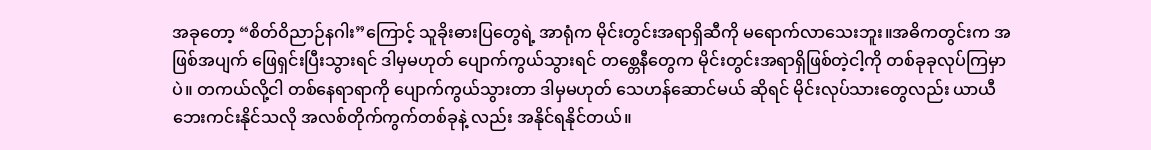အခုတော့ “စိတ်ဝိညာဉ်နဂါး”ကြောင့် သူခိုးဓားပြတွေရဲ့ အာရုံက မိုင်းတွင်းအရာရှိဆီကို မရောက်လာသေးဘူး။အဓိကတွင်းက အဖြစ်အပျက် ဖြေရှင်းပြီးသွားရင် ဒါမှမဟုတ် ပျောက်ကွယ်သွားရင် တစ္တေနီတွေက မိုင်းတွင်းအရာရှိဖြစ်တဲ့ငါ့ကို တစ်ခုခုလုပ်ကြမှာပဲ။ တကယ်လို့ငါ တစ်နေရာရာကို ပျောက်ကွယ်သွားတာ ဒါမှမဟုတ် သေဟန်ဆောင်မယ် ဆိုရင် မိုင်းလုပ်သားတွေလည်း ယာယီ ဘေးကင်းနိုင်သလို အလစ်တိုက်ကွက်တစ်ခုနဲ့ လည်း အနိုင်ရနိုင်တယ်။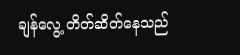ချန်လွေ့ တိတ်ဆိတ်နေသည်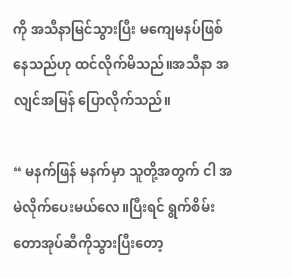ကို အသီနာမြင်သွားပြီး မကျေမနပ်ဖြစ်နေသည်ဟု ထင်လိုက်မိသည်။အသီနာ အလျင်အမြန် ပြောလိုက်သည်။

“ မနက်ဖြန် မနက်မှာ သူတို့အတွက် ငါ အမဲလိုက်ပေးမယ်လေ။ပြီးရင် ရွက်စိမ်း တောအုပ်ဆီကိုသွားပြီးတော့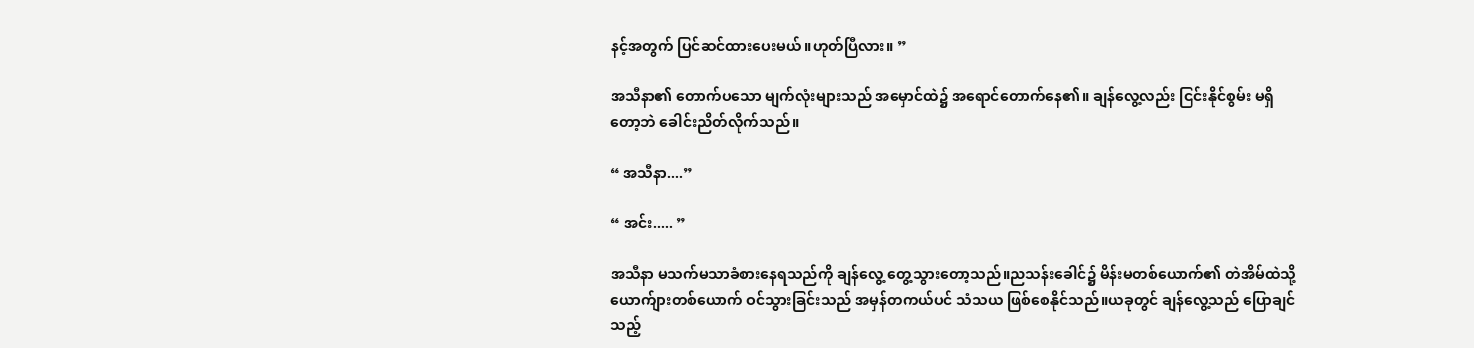နင့်အတွက် ပြင်ဆင်ထားပေးမယ်။ဟုတ်ပြီလား။ ”

အသီနာ၏ တောက်ပသော မျက်လုံးများသည် အမှောင်ထဲ၌ အရောင်တောက်နေ၏။ ချန်လွေ့လည်း ငြင်းနိုင်စွမ်း မရှိတော့ဘဲ ခေါင်းညိတ်လိုက်သည်။

“ အသီနာ....”

“ အင်း..... ”

အသီနာ မသက်မသာခံစားနေရသည်ကို ချန်လွေ့ တွေ့သွားတော့သည်။ညသန်းခေါင်၌ မိန်းမတစ်ယောက်၏ တဲအိမ်ထဲသို့ ယောက်ျားတစ်ယောက် ဝင်သွားခြင်းသည် အမှန်တကယ်ပင် သံသယ ဖြစ်စေနိုင်သည်။ယခုတွင် ချန်လွေ့သည် ပြောချင်သည့်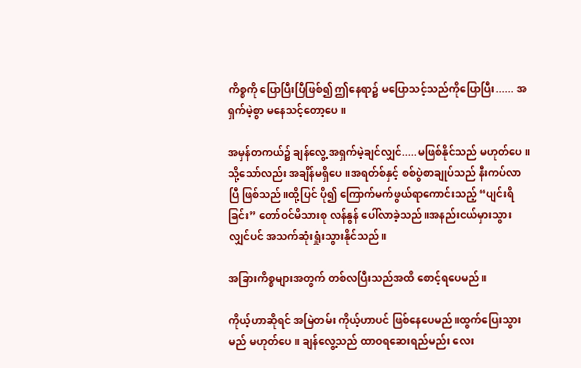ကိစ္စကို ပြောပြီးပြီဖြစ်၍ ဤနေရာ၌ မပြောသင့်သည်ကိုပြောပြီး...... အရှက်မဲ့စွာ မနေ‌သင့်တော့ပေ။

အမှန်တကယ်၌ ချန်လွေ့ အရှက်မဲ့ချင်လျှင်.....မဖြစ်နိုင်သည် မဟုတ်ပေ။သို့သော်လည်း အချိန်မရှိပေ။အရတ်စ်နှင့် စစ်ပွဲစာချုပ်သည် နီးကပ်လာပြီ ဖြစ်သည်။ထို့ပြင် ပို၍ ကြောက်မက်ဖွယ်ရာကောင်းသည့် “ပျင်းရိခြင်း” တော်ဝင်မိသားစု လန်နွန် ပေါ်လာခဲ့သည်။အနည်းငယ်မှားသွားလျှင်ပင် အသက်ဆုံးရှုံးသွားနိုင်သည်။

အခြားကိစ္စများအတွက် တစ်လပြီးသည်အထိ စောင့်ရပေမည်။

ကိုယ့်ဟာဆိုရင် အမြဲတမ်း ကိုယ့်ဟာပင် ဖြစ်နေပေမည်။ထွက်ပြေးသွားမည် မဟုတ်ပေ။ ချန်လွေ့သည် ထာဝရဆေးရည်မည်း လေး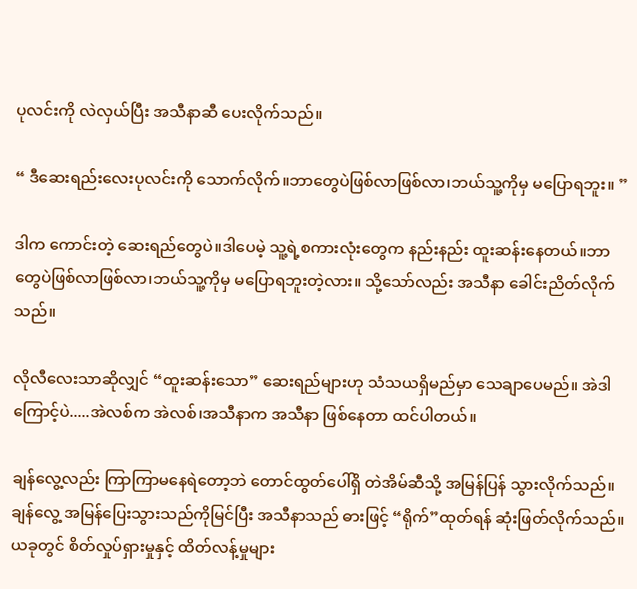ပုလင်းကို လဲလှယ်ပြီး အသီနာဆီ ပေးလိုက်သည်။

“ ဒီဆေးရည်းလေးပုလင်းကို သောက်လိုက်။ဘာတွေပဲဖြစ်လာဖြစ်လာ၊ဘယ်သူ့ကိုမှ မပြောရဘူး။ ”

ဒါက ကောင်းတဲ့ ဆေးရည်တွေပဲ။ဒါပေမဲ့ သူ့ရဲ့စကားလုံးတွေက နည်းနည်း ထူးဆန်းနေတယ်။ဘာတွေပဲဖြစ်လာဖြစ်လာ၊ဘယ်သူ့ကိုမှ မပြောရဘူးတဲ့လား။ သို့သော်လည်း အသီနာ ခေါင်းညိတ်လိုက်သည်။

လိုလီလေးသာဆိုလျှင် “ထူးဆန်းသော” ဆေးရည်များဟု သံသယရှိမည်မှာ သေချာပေမည်။ အဲဒါကြောင့်ပဲ.....အဲလစ်က အဲလစ်၊အသီနာက အသီနာ ဖြစ်နေတာ ထင်ပါတယ်။

ချန်လွေ့လည်း ကြာကြာမနေရဲတော့ဘဲ တောင်ထွတ်ပေါ်ရှိ တဲအိမ်ဆီသို့ အမြန်ပြန် သွားလိုက်သည်။ ချန်လွေ့ အမြန်ပြေးသွားသည်ကိုမြင်ပြီး အသီနာသည် ဓားဖြင့် “ရိုက်”ထုတ်ရန် ဆုံးဖြတ်လိုက်သည်။ယခုတွင် စိတ်လှုပ်ရှားမှုနှင့် ထိတ်လန့်မှုများ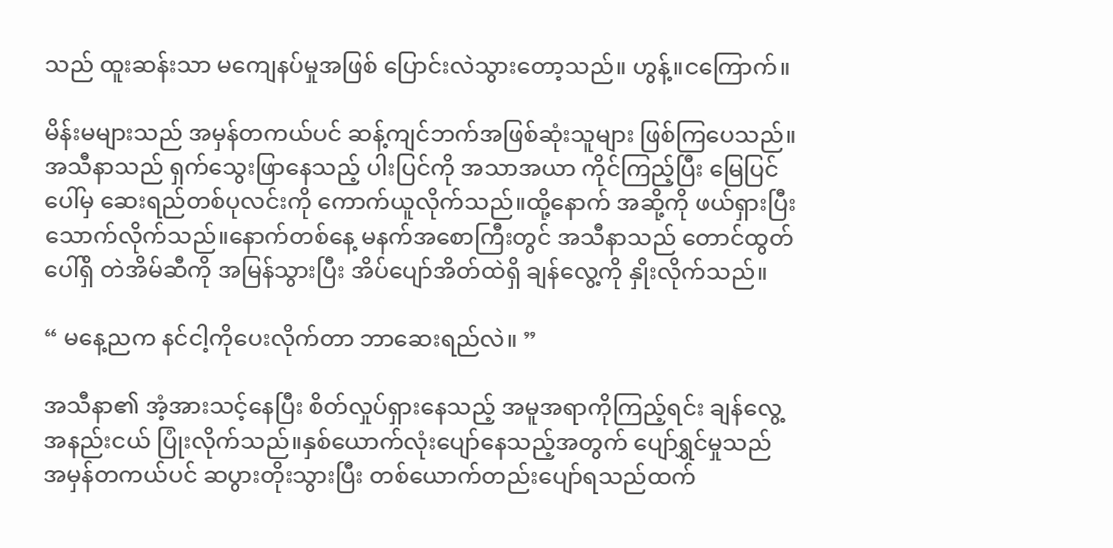သည် ထူးဆန်းသာ မကျေနပ်မှုအဖြစ် ပြောင်းလဲသွားတော့သည်။ ဟွန့်။ငကြောက်။

မိန်းမများသည် အမှန်တကယ်ပင် ဆန့်ကျင်ဘက်အဖြစ်ဆုံးသူများ ဖြစ်ကြပေသည်။ အသီနာသည် ရှက်သွေးဖြာနေသည့် ပါးပြင်ကို အသာအယာ ကိုင်ကြည့်ပြီး မြေပြင်ပေါ်မှ ဆေးရည်တစ်ပုလင်းကို ကောက်ယူလိုက်သည်။ထို့နောက် အဆို့ကို ဖယ်ရှားပြီး သောက်လိုက်သည်။နောက်တစ်နေ့ မနက်အစောကြီးတွင် အသီနာသည် တောင်ထွတ်ပေါ်ရှိ တဲအိမ်ဆီကို အမြန်သွားပြီး အိပ်ပျော်အိတ်ထဲရှိ ချန်လွေ့ကို နှိုးလိုက်သည်။

“ မနေ့ညက နင်ငါ့ကိုပေးလိုက်တာ ဘာဆေးရည်လဲ။ ”

အသီနာ၏ အံ့အားသင့်နေပြီး စိတ်လှုပ်ရှားနေသည့် အမူအရာကိုကြည့်ရင်း ချန်လွေ့ အနည်းငယ် ပြုံးလိုက်သည်။နှစ်ယောက်လုံးပျော်နေသည့်အတွက် ပျော်ရွှင်မှုသည် အမှန်တကယ်ပင် ဆပွားတိုးသွားပြီး တစ်ယောက်တည်းပျော်ရသည်ထက်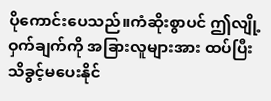ပိုကောင်းပေသည်။ကံဆိုးစွာပင် ဤလျို့ဝှက်ချက်ကို အခြားလူများအား ထပ်ပြီး သိခွင့်မပေးနိုင်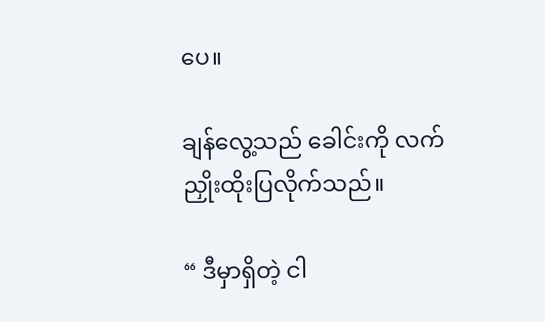ပေ။

ချန်လွေ့သည် ခေါင်းကို လက်ညှိုးထိုးပြလိုက်သည်။

“ ဒီမှာရှိတဲ့ ငါ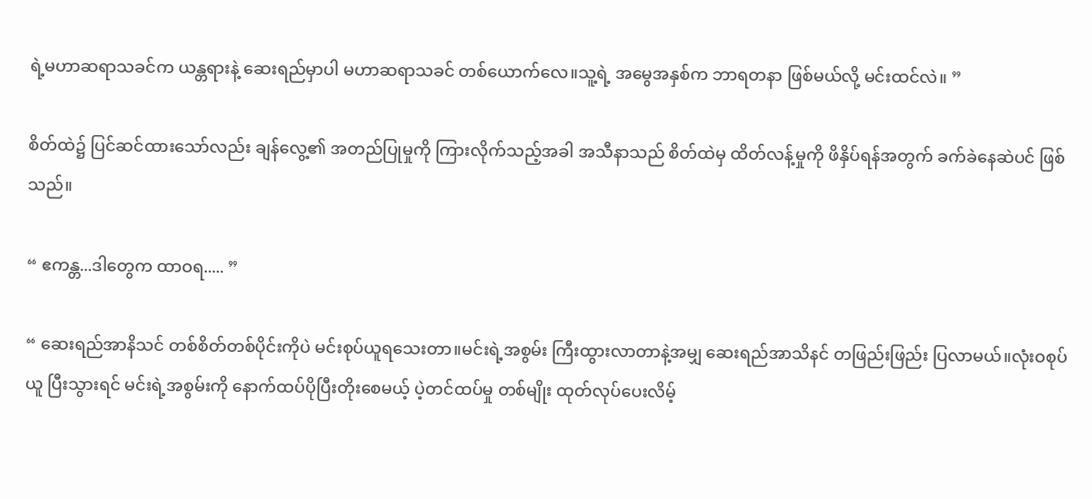ရဲ့မဟာဆရာသခင်က ယန္တရားနဲ့ ဆေးရည်မှာပါ မဟာဆရာသခင် တစ်ယောက်လေ။သူ့ရဲ့ အမွေအနှစ်က ဘာရတနာ ဖြစ်မယ်လို့ မင်းထင်လဲ။ ”

စိတ်ထဲ၌ ပြင်ဆင်ထားသော်လည်း ချန်လွေ့၏ အတည်ပြုမှုကို ကြားလိုက်သည့်အခါ အသီနာသည် စိတ်ထဲမှ ထိတ်လန့်မှုကို ဖိနှိပ်ရန်အတွက် ခက်ခဲနေဆဲပင် ဖြစ်သည်။

“ ဧကန္တ...ဒါတွေက ထာဝရ..... ”

“ ဆေးရည်အာနိသင် တစ်စိတ်တစ်ပိုင်းကိုပဲ မင်းစုပ်ယူရသေးတာ။မင်းရဲ့အစွမ်း ကြီးထွားလာတာနဲ့အမျှ ဆေးရည်အာသိနင် တဖြည်းဖြည်း ပြလာမယ်။လုံးဝစုပ်ယူ ပြီးသွားရင် မင်းရဲ့အစွမ်းကို နောက်ထပ်ပိုပြီးတိုးစေမယ့် ပဲ့တင်ထပ်မှု တစ်မျိုး ထုတ်လုပ်ပေးလိမ့်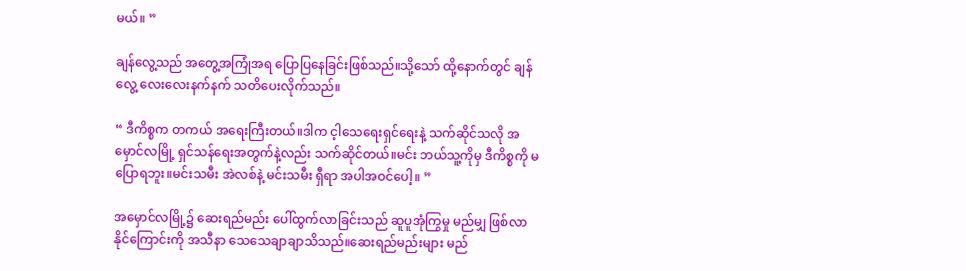မယ်။ ”

ချန်လွေ့သည် အတွေ့အကြုံအရ ပြောပြနေခြင်းဖြစ်သည်။သို့သော် ထို့နောက်တွင် ချန်လွေ့ လေးလေးနက်နက် သတိပေးလိုက်သည်။

“ ဒီကိစ္စက တကယ် အရေးကြီးတယ်။ဒါက င့ါသေရေးရှင်ရေးနဲ့ သက်ဆိုင်သလို အမှောင်လမြို့ ရှင်သန်ရေးအတွက်နဲ့လည်း သက်ဆိုင်တယ်။မင်း ဘယ်သူ့ကိုမှ ဒီကိစ္စကို မပြောရဘူး။မင်းသမီး အဲလစ်နဲ့ မင်းသမီး ရှီရာ အပါအဝင်ပေါ့။ ”

အမှောင်လမြို့၌ ဆေးရည်မည်း ပေါ်ထွက်လာခြင်းသည် ဆူပူအုံကြွမှု မည်မျှ ဖြစ်‌လာနိုင်ကြောင်းကို အသီနာ သေသေချာချာသိသည်။ဆေးရည်မည်းများ မည်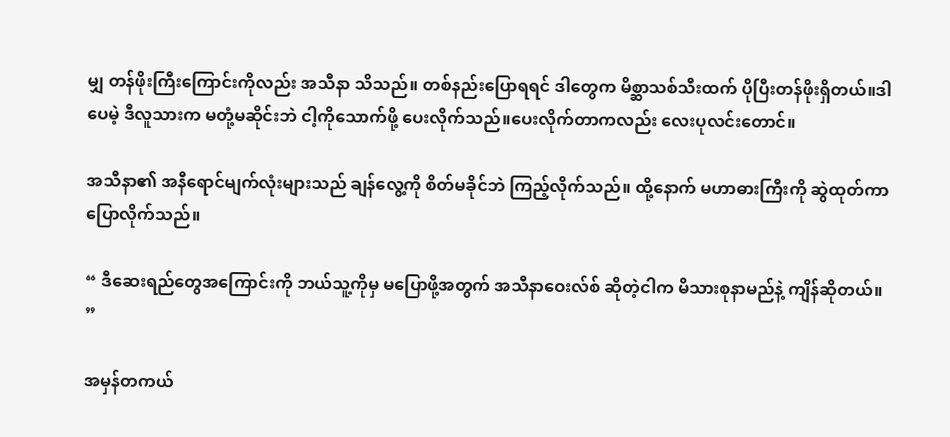မျှ တန်ဖိုးကြီးကြောင်းကိုလည်း အသီနာ သိသည်။ တစ်နည်းပြောရရင် ဒါတွေက မိစ္ဆာသစ်သီးထက် ပိုပြီးတန်ဖိုးရှိတယ်။ဒါပေမဲ့ ဒီလူသားက မတုံ့မဆိုင်းဘဲ ငါ့ကိုသောက်ဖို့ ပေးလိုက်သည်။ပေးလိုက်တာကလည်း လေးပုလင်းတောင်။

အသီနာ၏ အနီရောင်မျက်လုံးများသည် ချန်လွေ့ကို စိတ်မခိုင်ဘဲ ကြည့်လိုက်သည်။ ထို့နောက် မဟာဓားကြီးကို ဆွဲထုတ်ကာ ပြောလိုက်သည်။

“ ဒီဆေးရည်တွေအကြောင်းကို ဘယ်သူ့ကိုမှ မပြောဖို့အတွက် အသီနာဝေးလ်စ် ဆိုတဲ့ငါက မိသားစုနာမည်နဲ့ ကျိန်ဆိုတယ်။ ”

အမှန်တကယ်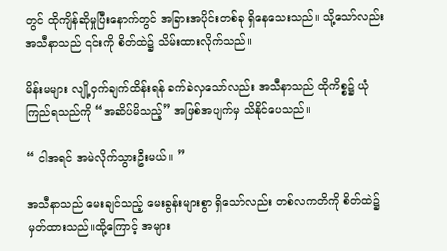တွင် ထိုကျိန်ဆိုမှုပြီးနောက်တွင် အခြားအပိုင်းတစ်ခု ရှိနေသေးသည်။ သို့သော်လည်း အသီနာသည် ၎င်းကို စိတ်ထဲ၌ သိမ်းထားလိုက်သည်။

မိန်းမများ လျို့ဝှက်ချက်ထိန်းရန် ခက်ခဲလှသော်လည်း အသီနာသည် ထိုကိစ္စ၌ ယုံကြည်ရသည်ကို “အဆိပ်မိသည့်” အဖြစ်အပျက်မှ သိနိုင်ပေသည်။

“ ငါအရင် အမဲလိုက်သွားဦးမယ်။ ”

အသီနာသည် မေးချင်သည့် မေးခွန်းများစွာ ရှိသော်လည်း တစ်လကတိကို စိတ်ထဲ၌ မှတ်ထားသည်။ထို့ကြောင့် အများ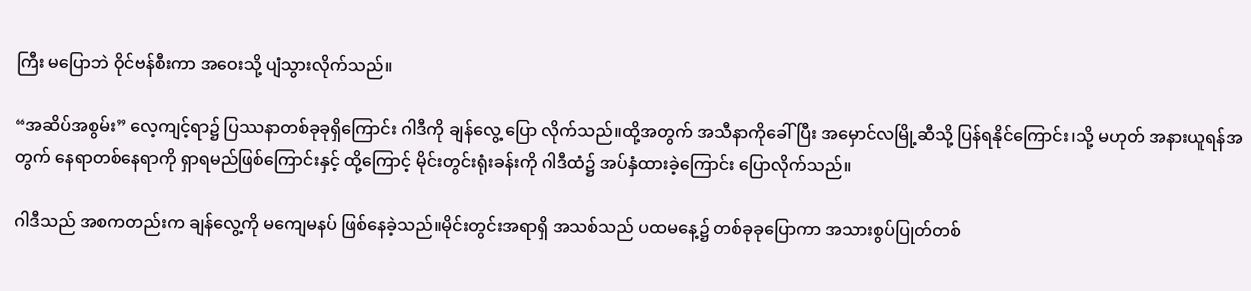ကြီး မပြောဘဲ ဝိုင်ဗန်စီးကာ အဝေးသို့ ပျံသွားလိုက်သည်။

“အဆိပ်အစွမ်း” လေ့ကျင့်ရာ၌ ပြဿနာတစ်ခုခုရှိကြောင်း ဂါဒီကို ချန်လွေ့ ပြော လိုက်သည်။ထို့အတွက် အသီနာကိုခေါ်ပြီး အမှောင်လမြို့ဆီသို့ ပြန်ရနိုင်ကြောင်း၊သို့ မဟုတ် အနားယူရန်အတွက် နေရာတစ်နေရာကို ရှာရမည်ဖြစ်ကြောင်းနှင့် ထို့ကြောင့် မိုင်းတွင်းရုံးခန်းကို ဂါဒီထံ၌ အပ်နှံထားခဲ့ကြောင်း ပြောလိုက်သည်။

ဂါဒီသည် အစကတည်းက ချန်လွေ့ကို မကျေမနပ် ဖြစ်နေခဲ့သည်။မိုင်းတွင်းအရာရှိ အသစ်သည် ပထမနေ့၌ တစ်ခုခုပြောကာ အသားစွပ်ပြုတ်တစ်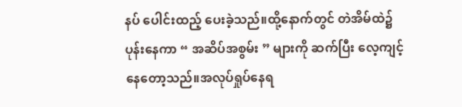နပ် ပေါင်းထည့် ပေးခဲ့သည်။ထို့နောက်တွင် တဲအိမ်ထဲ၌ပုန်းနေကာ “ အဆိပ်အစွမ်း ” များကို ဆက်ပြီး လေ့ကျင့်နေတော့သည်။အလုပ်ရှုပ်နေရ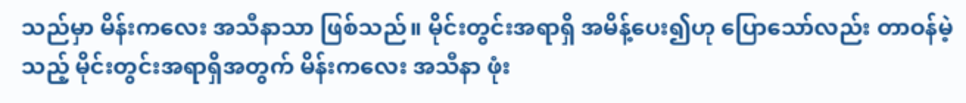သည်မှာ မိန်းကလေး အသီနာသာ ဖြစ်သည်။ မိုင်းတွင်းအရာရှိ အမိန့်ပေး၍ဟု ပြောသော်လည်း တာဝန်မဲ့သည့် မိုင်းတွင်းအရာရှိအတွက် မိန်းကလေး အသီနာ ဖုံး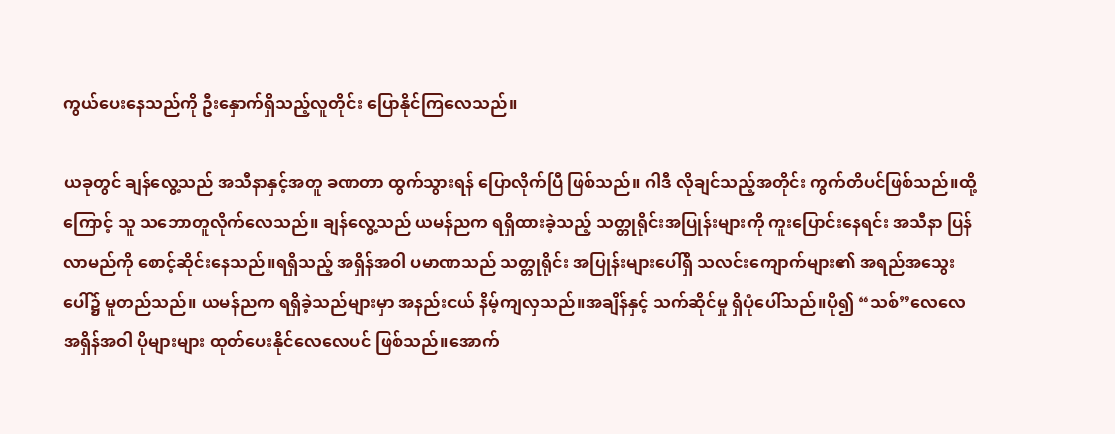ကွယ်ပေးနေသည်ကို ဦးနှောက်ရှိသည့်လူတိုင်း ပြောနိုင်ကြလေသည်။

ယခုတွင် ချန်လွေ့သည် အသီနာနှင့်အတူ ခဏတာ ထွက်သွားရန် ပြောလိုက်ပြီ ဖြစ်သည်။ ဂါဒီ လိုချင်သည့်အတိုင်း ကွက်တိပင်ဖြစ်သည်။ထို့ကြောင့် သူ သဘောတူလိုက်လေသည်။ ချန်လွေ့သည် ယမန်ညက ရရှိထားခဲ့သည့် သတ္တုရိုင်းအပြုန်းများကို ကူးပြောင်းနေရင်း အသီနာ ပြန်လာမည်ကို စောင့်ဆိုင်းနေသည်။ရရှိသည့် အရှိန်အဝါ ပမာဏသည် သတ္တုရိုင်း အပြုန်းများပေါ်ရှိ သလင်းကျောက်များ၏ အရည်အသွေးပေါ်၌ မူတည်သည်။ ယမန်ညက ရရှိခဲ့သည်များမှာ အနည်းငယ် နိမ့်ကျလှသည်။အချိန်နှင့် သက်ဆိုင်မှု ရှိပုံပေါ်သည်။ပို၍ “သစ်”လေလေ အရှိန်အဝါ ပိုများများ ထုတ်ပေးနိုင်လေလေပင် ဖြစ်သည်။အောက်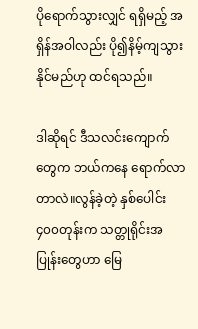ပိုရောက်သွားလျှင် ရရှိမည့် အရှိန်အဝါလည်း ပို၍နိမ့်ကျသွားနိုင်မည်ဟု ထင်ရသည်။

ဒါဆိုရင် ဒီသလင်းကျောက်တွေက ဘယ်ကနေ ရောက်လာတာလဲ။လွန်ခဲ့တဲ့ နှစ်ပေါင်း ၄၀၀‌တုန်းက သတ္တုရိုင်းအပြုန်းတွေဟာ မြေ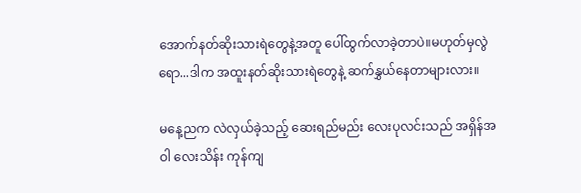အောက်နတ်ဆိုးသားရဲတွေနဲ့အတူ ပေါ်ထွက်လာခဲ့တာပဲ။မဟုတ်မှလွဲရော...ဒါက အထူးနတ်ဆိုးသား‌ရဲတွေနဲ့ ဆက်နွှယ်နေတာများလား။

မနေ့ညက လဲလှယ်ခဲ့သည့် ဆေးရည်မည်း လေးပုလင်းသည် အရှိန်အဝါ လေးသိန်း ကုန်ကျ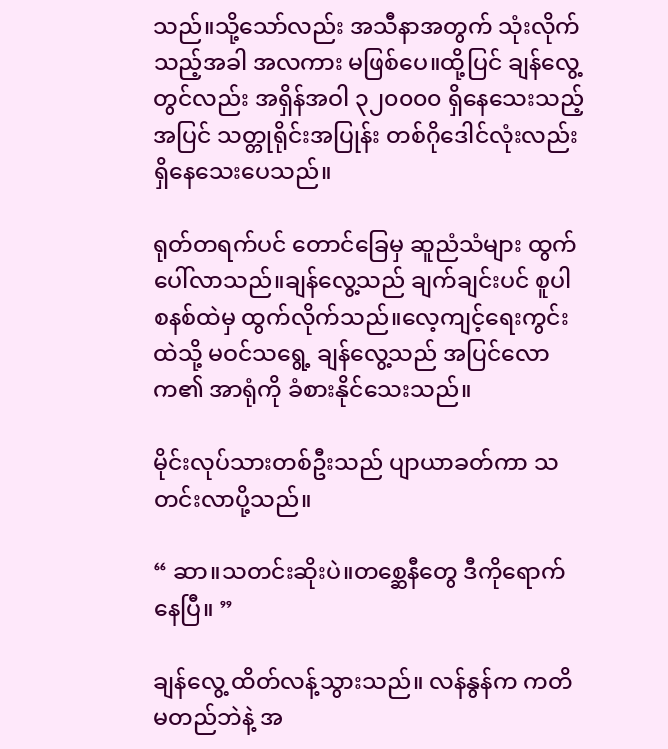သည်။သို့သော်လည်း အသီနာအတွက် သုံးလိုက်သည့်အခါ အလကား မဖြစ်ပေ။ထို့ပြင် ချန်လွေ့တွင်လည်း အရှိန်အဝါ ၃၂၀၀၀၀ ရှိနေသေးသည့်အပြင် သတ္တုရိုင်းအပြုန်း တစ်ဂိုဒေါင်လုံးလည်း ရှိနေသေးပေသည်။

ရုတ်တရက်ပင် တောင်ခြေမှ ဆူညံသံများ ထွက်ပေါ်လာသည်။ချန်လွေ့သည် ချက်ချင်းပင် စူပါစနစ်ထဲမှ ထွက်လိုက်သည်။လေ့ကျင့်ရေးကွင်းထဲသို့ မဝင်သရွေ့ ချန်လွေ့သည် အပြင်လောက၏ အာရုံကို ခံစားနိုင်သေးသည်။

မိုင်းလုပ်သားတစ်ဦးသည် ပျာယာခတ်ကာ သတင်းလာပို့သည်။

“ ဆာ။သတင်းဆိုးပဲ။တစ္ဆေနီတွေ ဒီကိုရောက်နေပြီ။ ”

ချန်လွေ့ ထိတ်လန့်သွားသည်။ လန်နွန်က ကတိမတည်ဘဲနဲ့ အ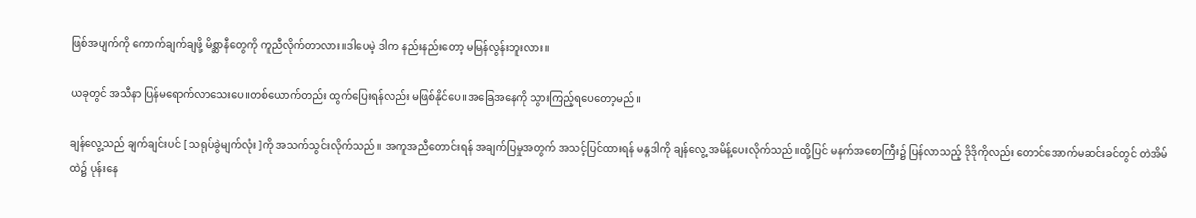ဖြစ်အပျက်ကို ကောက်ချက်ချဖို့ မိစ္ဆာနီတွေကို ကူညီလိုက်တာလား။ဒါပေမဲ့ ဒါက နည်းနည်းတော့ မမြန်လွန်းဘူးလား။

ယခုတွင် အသီနာ ပြန်မရောက်လာသေးပေ။တစ်ယောက်တည်း ထွက်ပြေးရန်လည်း မဖြစ်နိုင်ပေ။အခြေအနေကို သွားကြည့်ရပေတော့မည်။

ချန်လွေ့သည် ချက်ချင်းပင် [ သရုပ်ခွဲမျက်လုံး ]ကို အသက်သွင်းလိုက်သည်။ အကူအညီတောင်းရန် အချက်ပြမှုအတွက် အသင့်ပြင်ထားရန် မန္ဂဒါကို ချန်လွေ့ အမိန့်ပေးလိုက်သည်။ထို့ပြင် မနက်အစောကြီး၌ ပြန်လာသည့် ဒိုဒိုကိုလည်း တောင်အောက်မဆင်းခင်တွင် တဲအိမ်ထဲ၌ ပုန်းနေ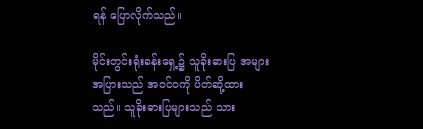ရန် ပြောလိုက်သည်။

မိုင်းတွင်းရုံးခန်းရှေ့၌ သူခိုးဓားပြ အများအပြားသည် အဝင်ဝကို ပိတ်ဆို့ထားသည်။ သူခိုးဓားပြများသည် သား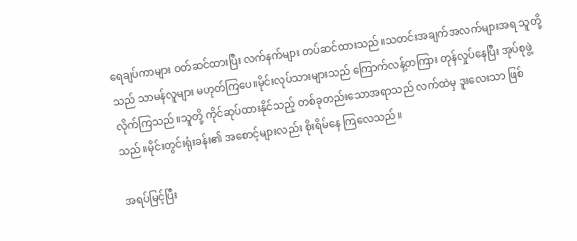ရေချပ်ကာများ ဝတ်ဆင်ထားပြီး လက်နက်များ တပ်ဆင်ထားသည်။သတင်းအချက်အလက်များအရ သူတို့သည် သာမန်လူများ မဟုတ်ကြပေ။မိုင်းလုပ်သားများသည် ကြောက်လန့်တကြား တုန်လှုပ်နေပြီး အုပ်စုဖွဲ့လိုက်ကြသည်။သူတို့ ကိုင်ဆုပ်ထားနိုင်သည့် တစ်ခုတည်းသောအရာသည် လက်ထဲမှ ဒူးလေးသာ ဖြစ်သည်။မိုင်းတွင်းရုံးခန်း၏ အစောင့်များလည်း စိုးရိမ်နေ ကြလေသည်။

အရပ်မြင့်ပြီး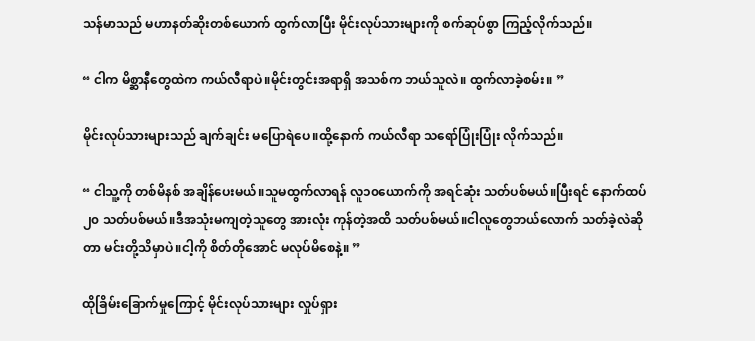သန်မာသည် မဟာနတ်ဆိုးတစ်ယောက် ထွက်လာပြီး မိုင်းလုပ်သားများကို စက်ဆုပ်စွာ ကြည့်လိုက်သည်။

“ ငါက မိစ္ဆာနီတွေထဲက ကယ်လီရာပဲ။မိုင်းတွင်းအရာရှိ အသစ်က ဘယ်သူလဲ။ ထွက်လာခဲ့စမ်း။ ”

မိုင်းလုပ်သားများသည် ချက်ချင်း မပြောရဲပေ။ထို့နောက် ကယ်လီရာ သရော်ပြုံးပြုံး လိုက်သည်။

“ ငါသူ့ကို တစ်မိနစ် အချိန်ပေးမယ်။သူမထွက်လာရန် လူ၁၀ယောက်ကို အရင်ဆုံး သတ်ပစ်မယ်။ပြီးရင် နောက်ထပ်၂၀ သတ်ပစ်မယ်။ဒီအသုံးမကျတဲ့သူတွေ အားလုံး ကုန်တဲ့အထိ သတ်ပစ်မယ်။ငါလူတွေဘယ်လောက် သတ်ခဲ့လဲဆိုတာ မင်းတို့သိမှာပဲ။ငါ့ကို စိတ်တိုအောင် မလုပ်မိစေနဲ့။ ”

ထိုခြိမ်းခြောက်မှုကြောင့် မိုင်းလုပ်သားများ လှုပ်ရှား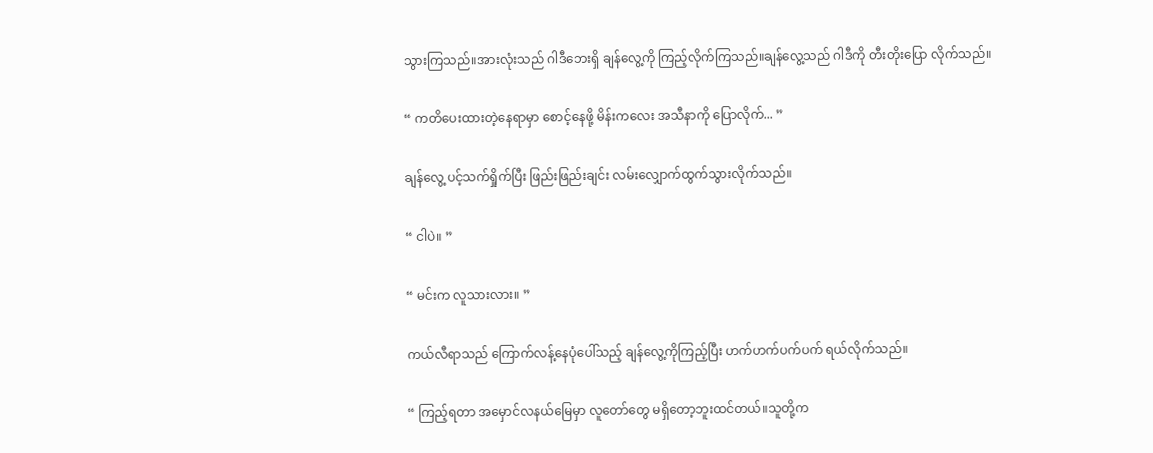သွားကြသည်။အားလုံးသည် ဂါဒီဘေးရှိ ချန်လွေ့ကို ကြည့်လိုက်ကြသည်။ချန်လွေ့သည် ဂါဒီကို တီးတိုးပြော လိုက်သည်။

“ ကတိပေးထားတဲ့နေရာမှာ စောင့်နေဖို့ မိန်းကလေး အသီနာကို ပြောလိုက်... ”

ချန်လွေ့ ပင့်သက်ရှိုက်ပြီး ဖြည်းဖြည်းချင်း လမ်းလျှောက်ထွက်သွားလိုက်သည်။

“ ငါပဲ။ ”

“ မင်းက လူသားလား။ ”

ကယ်လီရာသည် ကြောက်လန့်နေပုံပေါ်သည့် ချန်လွေ့ကိုကြည့်ပြီး ဟက်ဟက်ပက်ပက် ရယ်လိုက်သည်။

“ ကြည့်ရတာ အမှောင်လနယ်မြေမှာ လူတော်တွေ မရှိတော့ဘူးထင်တယ်။သူတို့က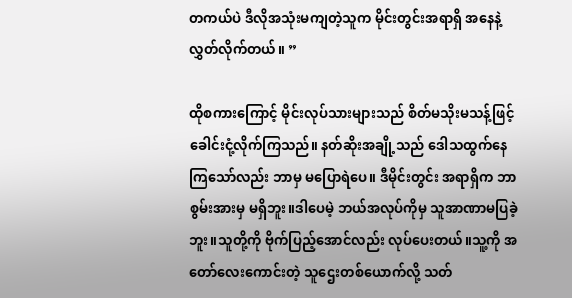တကယ်ပဲ ဒီလိုအသုံးမကျတဲ့သူက မိုင်းတွင်းအရာရှိ အနေနဲ့ လွှတ်လိုက်တယ်။ ”

ထိုစကားကြောင့် မိုင်းလုပ်သားများသည် စိတ်မသိုးမသန့်ဖြင့် ခေါင်းငုံ့လိုက်ကြသည်။ နတ်ဆိုးအချို့သည် ဒေါသထွက်နေကြသော်လည်း ဘာမှ မပြောရဲပေ။ ဒီမိုင်းတွင်း အရာရှိက ဘာစွမ်းအားမှ မရှိဘူး။ဒါပေမဲ့ ဘယ်အလုပ်ကိုမှ သူအာဏာမပြခဲ့ဘူး။သူတို့ကို ဗိုက်ပြည့်အောင်လည်း လုပ်ပေးတယ်။သူ့ကို အတော်လေးကောင်းတဲ့ သူဌေးတစ်ယောက်လို့ သတ်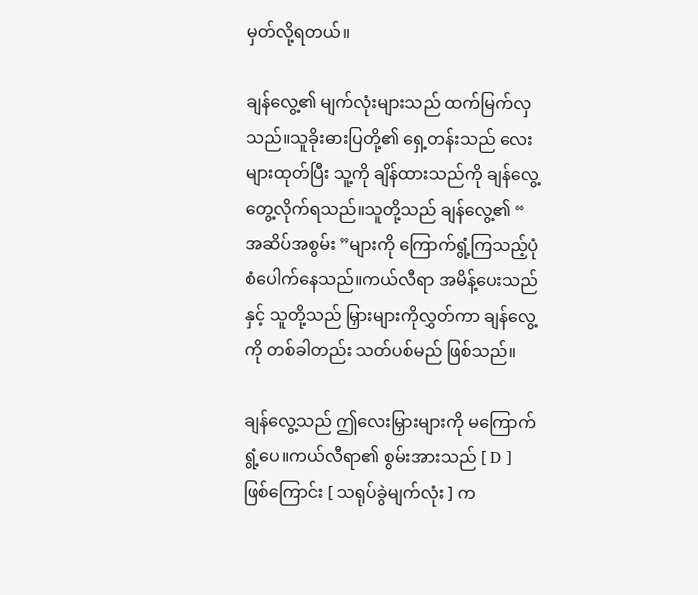မှတ်လို့ရတယ်။

ချန်လွေ့၏ မျက်လုံးများသည် ထက်မြက်လှသည်။သူခိုးဓားပြတို့၏ ရှေ့တန်းသည် လေးများထုတ်ပြီး သူ့ကို ချိန်ထားသည်ကို ချန်လွေ့ တွေ့လိုက်ရသည်။သူတို့သည် ချန်လွေ့၏ “ အဆိပ်အစွမ်း ”များကို ကြောက်ရွံ့ကြသည့်ပုံစံပေါက်နေသည်။ကယ်လီရာ အမိန့်ပေးသည်နှင့် သူတို့သည် မြှားများကိုလွှတ်ကာ ချန်လွေ့ကို တစ်ခါတည်း သတ်ပစ်မည် ဖြစ်သည်။

ချန်လွေ့သည် ဤလေးမြှားများကို မကြောက်ရွံ့ပေ။ကယ်လီရာ၏ စွမ်းအားသည် [ D ] ဖြစ်ကြောင်း [ သရုပ်ခွဲမျက်လုံး ] က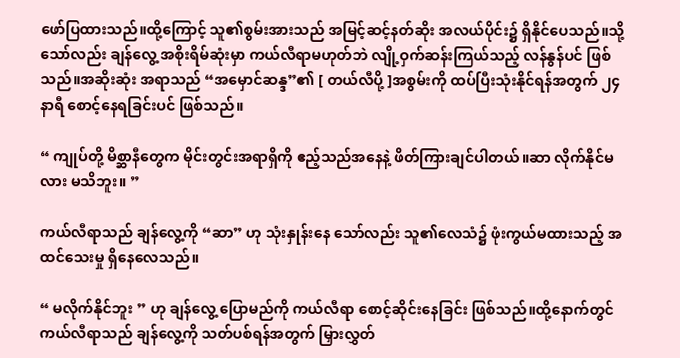ဖော်ပြထားသည်။ထို့ကြောင့် သူ၏စွမ်းအားသည် အမြင့်ဆင့်နတ်ဆိုး အလယ်ပိုင်း၌ ရှိနိုင်ပေသည်။သို့သော်လည်း ချန်လွေ့ အစိုးရိမ်ဆုံးမှာ ကယ်လီရာမဟုတ်ဘဲ လျို့ဝှက်ဆန်းကြယ်သည့် လန်နွန်ပင် ဖြစ်သည်။အဆိုးဆုံး အရာသည် “အမှောင်ဆန္ဒ”၏ [ တယ်လီပို့ ]အစွမ်းကို ထပ်ပြီးသုံးနိုင်ရန်အတွက် ၂၄နာရီ စောင့်နေရခြင်းပင် ဖြစ်သည်။

“ ကျုပ်တို့ မိစ္ဆာနီတွေက မိုင်းတွင်းအရာရှိကို ဧည့်သည်အနေနဲ့ ဖိတ်ကြားချင်ပါတယ်။ဆာ လိုက်နိုင်မလား မသိဘူး။ ”

ကယ်လီရာသည် ချန်လွေ့ကို “ဆာ” ဟု သုံးနှုန်းနေ သော်လည်း သူ၏လေသံ၌ ဖုံးကွယ်မထားသည့် အထင်သေးမှု ရှိနေလေသည်။

“ မလိုက်နိုင်ဘူး ” ဟု ချန်လွေ့ ပြောမည်ကို ကယ်လီရာ စောင့်ဆိုင်းနေခြင်း ဖြစ်သည်။ထို့နောက်တွင် ကယ်လီရာသည် ချန်လွေ့ကို သတ်ပစ်ရန်အတွက် မြှားလွှတ်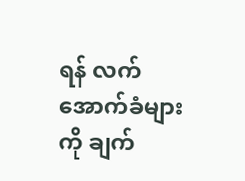ရန် လက်အောက်ခံများကို ချက်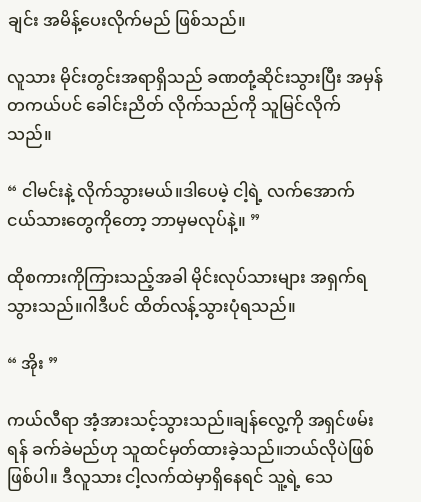ချင်း အမိန့်ပေးလိုက်မည် ဖြစ်သည်။

လူသား မိုင်းတွင်းအရာရှိသည် ခဏတုံ့ဆိုင်းသွားပြီး အမှန်တကယ်ပင် ခေါင်းညိတ် လိုက်သည်ကို သူမြင်လိုက်သည်။

“ ငါမင်းနဲ့ လိုက်သွားမယ်။ဒါပေမဲ့ ငါ့ရဲ့ လက်အောက်ငယ်သားတွေကိုတော့ ဘာမှမလုပ်နဲ့။ ”

ထိုစကားကိုကြားသည့်အခါ မိုင်းလုပ်သားများ အရှက်ရသွားသည်။ဂါဒီပင် ထိတ်လန့်သွားပုံရသည်။

“ အိုး ”

ကယ်လီရာ အံ့အားသင့်သွားသည်။ချန်လွေ့ကို အရှင်ဖမ်းရန် ခက်ခဲမည်ဟု သူထင်မှတ်ထားခဲ့သည်။ဘယ်လိုပဲဖြစ်ဖြစ်ပါ။ ဒီလူသား ငါ့လက်ထဲမှာရှိနေရင် သူ့ရဲ့ သေ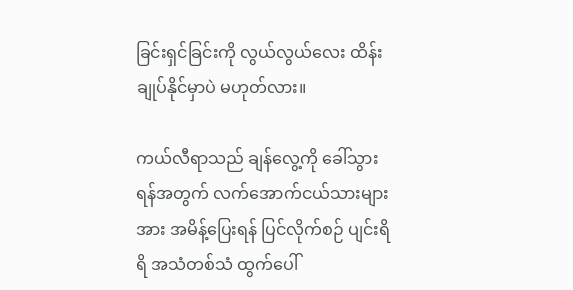ခြင်းရှင်ခြင်းကို လွယ်လွယ်လေး ထိန်းချုပ်နိုင်မှာပဲ မဟုတ်လား။

ကယ်လီရာသည် ချန်လွေ့ကို ခေါ်သွားရန်အတွက် လက်အောက်ငယ်သားများအား အမိန့်ပြေးရန် ပြင်လိုက်စဉ် ပျင်းရိရိ အသံတစ်သံ ထွက်ပေါ်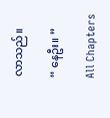လာသည်။

“ နေဦး။ ”

All Chapters